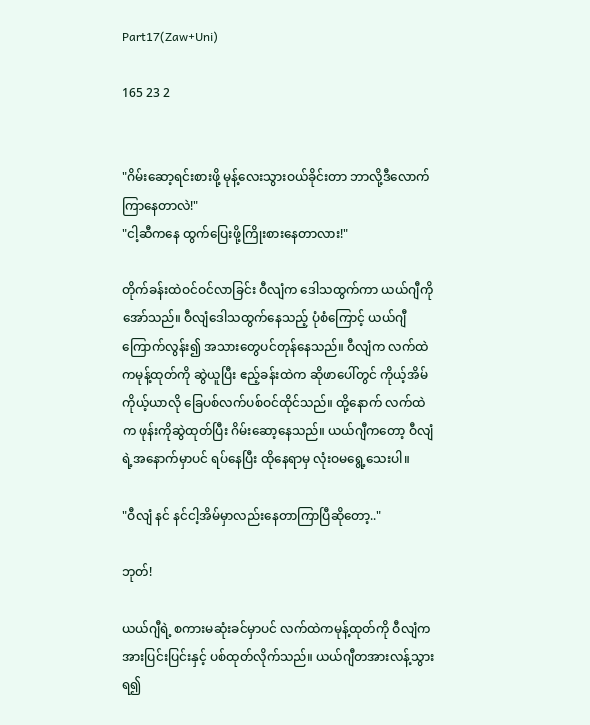Part17(Zaw+Uni)

165 23 2


"ဂိမ်းဆော့ရင်းစားဖို့ မုန့်လေးသွားဝယ်ခိုင်းတာ ဘာလို့ဒီလောက်ကြာနေတာလဲ!"
"ငါ့ဆီကနေ ထွက်ပြေးဖို့ကြိုးစားနေတာလား!"

တိုက်ခန်းထဲဝင်ဝင်လာခြင်း ဝီလျံက ဒေါသထွက်ကာ ယယ်ဂျီကိုအော်သည်။ ဝီလျံဒေါသထွက်နေသည့် ပုံစံကြောင့် ယယ်ဂျီကြောက်လွန်း၍ အသားတွေပင်တုန်နေသည်။ ဝီလျံက လက်ထဲကမုန့်ထုတ်ကို ဆွဲယူပြီး ဧည့်ခန်းထဲက ဆိုဖာပေါ်တွင် ကိုယ့်အိမ်ကိုယ့်ယာလို ခြေပစ်လက်ပစ်ဝင်ထိုင်သည်။ ထို့နောက် လက်ထဲက ဖုန်းကိုဆွဲထုတ်ပြီး ဂိမ်းဆော့နေသည်။ ယယ်ဂျီကတော့ ဝီလျံရဲ့အနောက်မှာပင် ရပ်နေပြီး ထိုနေရာမှ လုံးဝမရွေ့သေးပါ။

"ဝီလျံ နင် နင်ငါ့အိမ်မှာလည်းနေတာကြာပြီဆိုတော့.."

ဘုတ်!

ယယ်ဂျီရဲ့ စကားမဆုံးခင်မှာပင် လက်ထဲကမုန့်ထုတ်ကို ဝီလျံကအားပြင်းပြင်းနှင့် ပစ်ထုတ်လိုက်သည်။ ယယ်ဂျီတအားလန့်သွားရ၍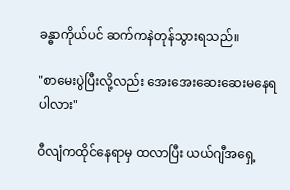ခန္ဓာကိုယ်ပင် ဆက်ကနဲတုန်သွားရသည်။

"စာမေးပွဲပြီးလို့လည်း အေးအေးဆေးဆေးမနေရပါလား"

ဝီလျံကထိုင်နေရာမှ ထလာပြီး ယယ်ဂျီအရှေ့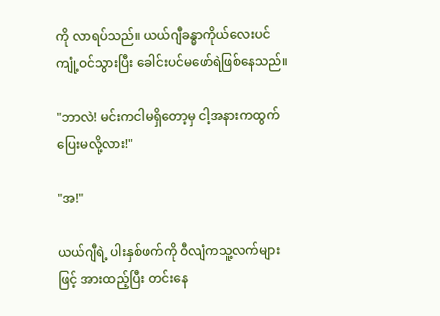ကို လာရပ်သည်။ ယယ်ဂျီခန္ဓာကိုယ်လေးပင် ကျုံ့ဝင်သွားပြီး ခေါင်းပင်မဖော်ရဲဖြစ်နေသည်။

"ဘာလဲ! မင်းကငါမရှိတော့မှ ငါ့အနားကထွက်ပြေးမလို့လား!"

"အ!"

ယယ်ဂျီရဲ့ ပါးနှစ်ဖက်ကို ဝီလျံကသူ့လက်များဖြင့် အားထည့်ပြီး တင်းနေ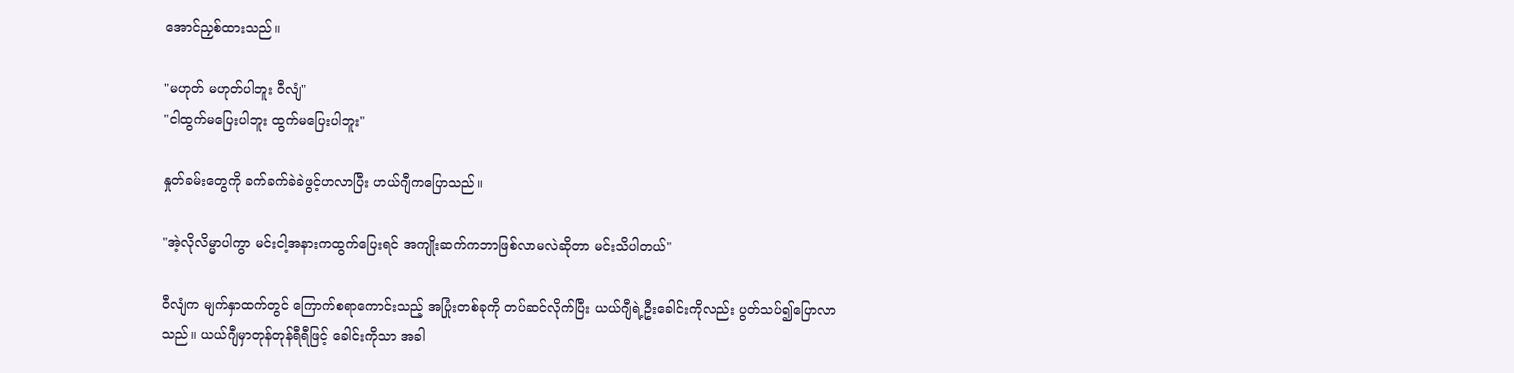အောင်ညှစ်ထားသည်။

"မဟုတ် မဟုတ်ပါဘူး ဝီလျံ"
"ငါထွက်မပြေးပါဘူး ထွက်မပြေးပါဘူး"

နှုတ်ခမ်းတွေကို ခက်ခက်ခဲခဲဖွင့်ဟလာပြီး ဟယ်ဂျီကပြောသည်။

"အဲ့လိုလိမ္မာပါကွာ မင်းငါ့အနားကထွက်ပြေးရင် အကျိုးဆက်ကဘာဖြစ်လာမလဲဆိုတာ မင်းသိပါတယ်"

ဝီလျံက မျက်နှာထက်တွင် ကြောက်စရာကောင်းသည့် အပြုံးတစ်ခုကို တပ်ဆင်လိုက်ပြီး ယယ်ဂျီရဲ့ဦးခေါင်းကိုလည်း ပွတ်သပ်၍ပြောလာသည်။ ယယ်ဂျီမှာတုန်တုန်ရီရီဖြင့် ခေါင်းကိုသာ အခါ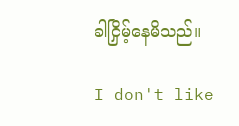ခါငြှိမ့်နေမိသည်။

I don't like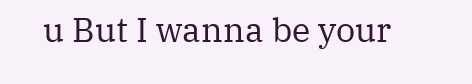u But I wanna be your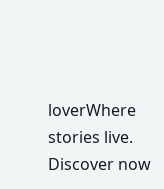loverWhere stories live. Discover now